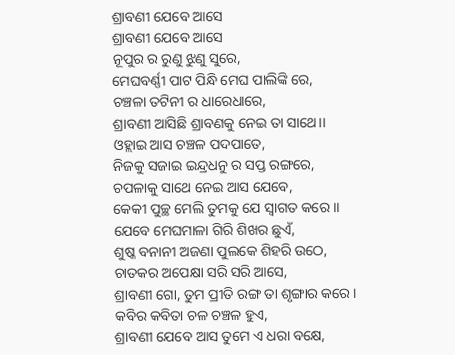ଶ୍ରାବଣୀ ଯେବେ ଆସେ
ଶ୍ରାବଣୀ ଯେବେ ଆସେ
ନୂପୁର ର ରୁଣୁ ଝୁଣୁ ସୁରେ,
ମେଘବର୍ଣ୍ଣୀ ପାଟ ପିନ୍ଧି ମେଘ ପାଲିଙ୍କି ରେ,
ଚଞ୍ଚଳା ତଟିନୀ ର ଧାରେଧାରେ,
ଶ୍ରାବଣୀ ଆସିଛି ଶ୍ରାବଣକୁ ନେଇ ତା ସାଥେ।।
ଓହ୍ଲାଇ ଆସ ଚଞ୍ଚଳ ପଦପାତେ,
ନିଜକୁ ସଜାଇ ଇନ୍ଦ୍ରଧନୁ ର ସପ୍ତ ରଙ୍ଗରେ,
ଚପଳାକୁ ସାଥେ ନେଇ ଆସ ଯେବେ,
କେକୀ ପୁଚ୍ଛ ମେଲି ତୁମକୁ ଯେ ସ୍ବାଗତ କରେ ।।
ଯେବେ ମେଘମାଳା ଗିରି ଶିଖର ଛୁଏଁ,
ଶୁଷ୍କ ବନାନୀ ଅଜଣା ପୁଲକେ ଶିହରି ଉଠେ,
ଚାତକର ଅପେକ୍ଷା ସରି ସରି ଆସେ,
ଶ୍ରାବଣୀ ଗୋ, ତୁମ ପ୍ରୀତି ରଙ୍ଗ ତା ଶୃଙ୍ଗାର କରେ।
କବିର କବିତା ଚଳ ଚଞ୍ଚଳ ହୁଏ,
ଶ୍ରାବଣୀ ଯେବେ ଆସ ତୁମେ ଏ ଧରା ବକ୍ଷେ,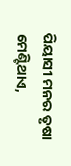ପିୟାସୀ ମନର ତୃଷା ମେଣ୍ଟିଥାଏ,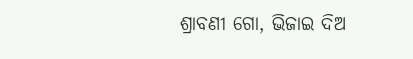ଶ୍ରାବଣୀ ଗୋ, ଭିଜାଇ ଦିଅ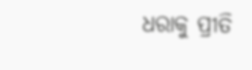ଧରାକୁ ପ୍ରୀତି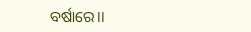ବର୍ଷାରେ।।